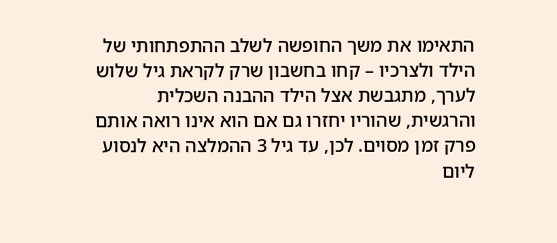התאימו את משך החופשה לשלב ההתפתחותי של הילד ולצרכיו – קחו בחשבון שרק לקראת גיל שלוש לערך, מתגבשת אצל הילד ההבנה השכלית והרגשית, שהוריו יחזרו גם אם הוא אינו רואה אותם פרק זמן מסוים. לכן, עד גיל 3 ההמלצה היא לנסוע ליום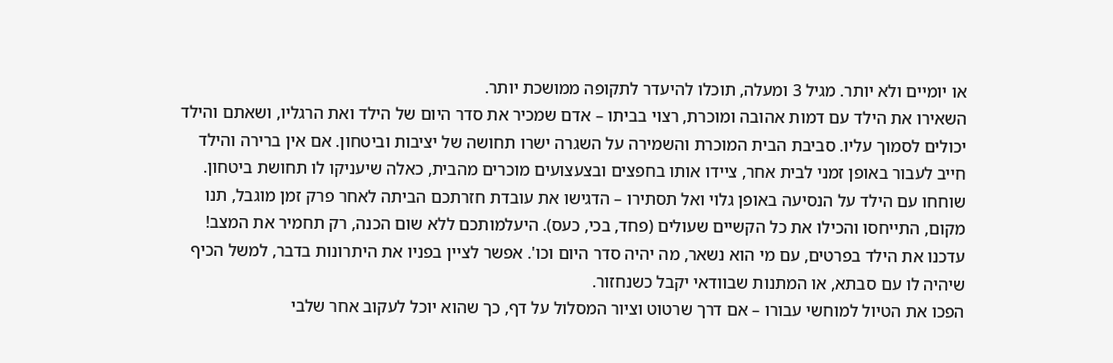או יומיים ולא יותר. מגיל 3 ומעלה, תוכלו להיעדר לתקופה ממושכת יותר.
השאירו את הילד עם דמות אהובה ומוכרת, רצוי בביתו – אדם שמכיר את סדר היום של הילד ואת הרגליו, ושאתם והילד יכולים לסמוך עליו. סביבת הבית המוכרת והשמירה על השגרה ישרו תחושה של יציבות וביטחון. אם אין ברירה והילד חייב לעבור באופן זמני לבית אחר, ציידו אותו בחפצים ובצעצועים מוכרים מהבית, כאלה שיעניקו לו תחושת ביטחון.
שוחחו עם הילד על הנסיעה באופן גלוי ואל תסתירו – הדגישו את עובדת חזרתכם הביתה לאחר פרק זמן מוגבל, תנו מקום, התייחסו והכילו את כל הקשיים שעולים (פחד, בכי, כעס). היעלמותכם ללא שום הכנה, רק תחמיר את המצב! עדכנו את הילד בפרטים, עם מי הוא נשאר, מה יהיה סדר היום וכו'. אפשר לציין בפניו את היתרונות בדבר, למשל הכיף שיהיה לו עם סבתא, או המתנות שבוודאי יקבל כשנחזור.
הפכו את הטיול למוחשי עבורו – אם דרך שרטוט וציור המסלול על דף, כך שהוא יוכל לעקוב אחר שלבי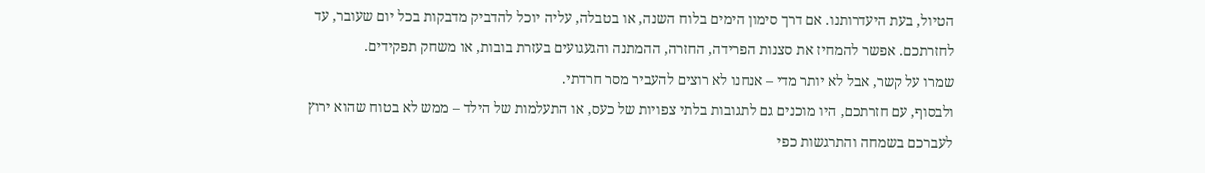הטיול, בעת היעדרותנו. אם דרך סימון הימים בלוח השנה, או בטבלה, עליה יוכל להדביק מדבקות בכל יום שעובר, עד לחזרתכם. אפשר להמחיז את סצנות הפרידה, החזרה, ההמתנה והגעגועים בעזרת בובות, או משחק תפקידים.
שמרו על קשר, אבל לא יותר מדי – אנחנו לא רוצים להעביר מסר חרדתי.
ולבסוף, עם חזרתכם, היו מוכנים גם לתגובות בלתי צפויות של כעס, או התעלמות של הילד – ממש לא בטוח שהוא ירוץ לעברכם בשמחה והתרגשות כפי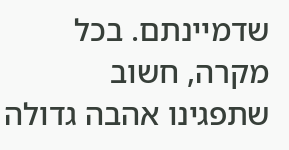שדמיינתם. בכל מקרה, חשוב שתפגינו אהבה גדולה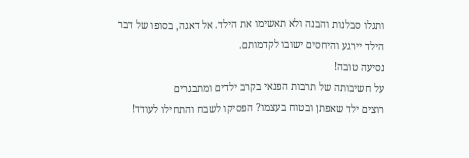ותגלו סבלנות והבנה ולא תאשימו את הילד. אל דאגה, בסופו של דבר הילד יירגע והיחסים ישובו לקדמותם.
נסיעה טובה!
על חשיבותה של תרבות הפנאי בקרב ילדים ומתבגרים
רוצים ילד שאפתן ובטוח בעצמו? הפסיקו לשבח והתחילו לעודד!